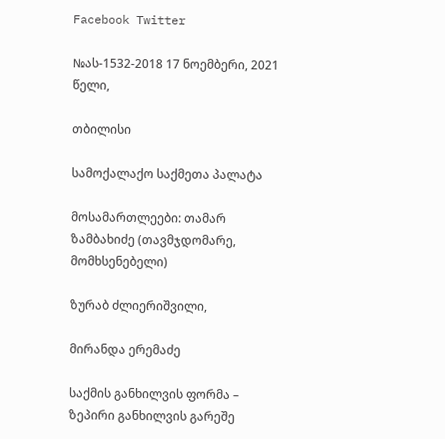Facebook Twitter

№ას-1532-2018 17 ნოემბერი, 2021 წელი,

თბილისი

სამოქალაქო საქმეთა პალატა

მოსამართლეები: თამარ ზამბახიძე (თავმჯდომარე, მომხსენებელი)

ზურაბ ძლიერიშვილი,

მირანდა ერემაძე

საქმის განხილვის ფორმა – ზეპირი განხილვის გარეშე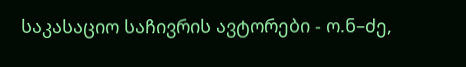საკასაციო საჩივრის ავტორები - ო.ნ–ძე,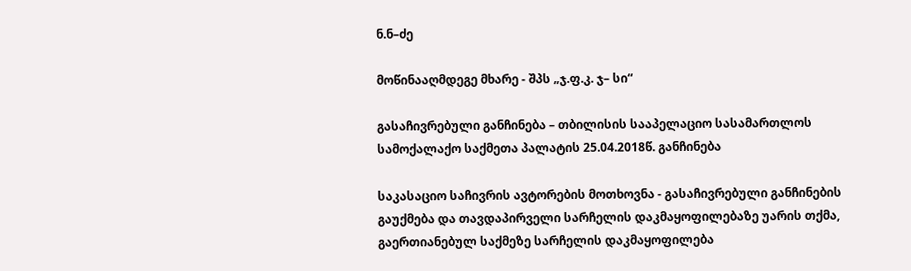ნ.ნ–ძე

მოწინააღმდეგე მხარე - შპს „ჯ.ფ.კ. ჯ– სი“

გასაჩივრებული განჩინება – თბილისის სააპელაციო სასამართლოს სამოქალაქო საქმეთა პალატის 25.04.2018წ. განჩინება

საკასაციო საჩივრის ავტორების მოთხოვნა - გასაჩივრებული განჩინების გაუქმება და თავდაპირველი სარჩელის დაკმაყოფილებაზე უარის თქმა, გაერთიანებულ საქმეზე სარჩელის დაკმაყოფილება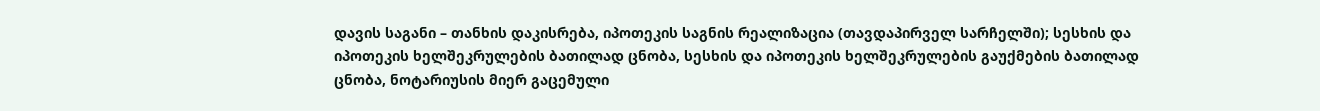დავის საგანი – თანხის დაკისრება, იპოთეკის საგნის რეალიზაცია (თავდაპირველ სარჩელში); სესხის და იპოთეკის ხელშეკრულების ბათილად ცნობა, სესხის და იპოთეკის ხელშეკრულების გაუქმების ბათილად ცნობა, ნოტარიუსის მიერ გაცემული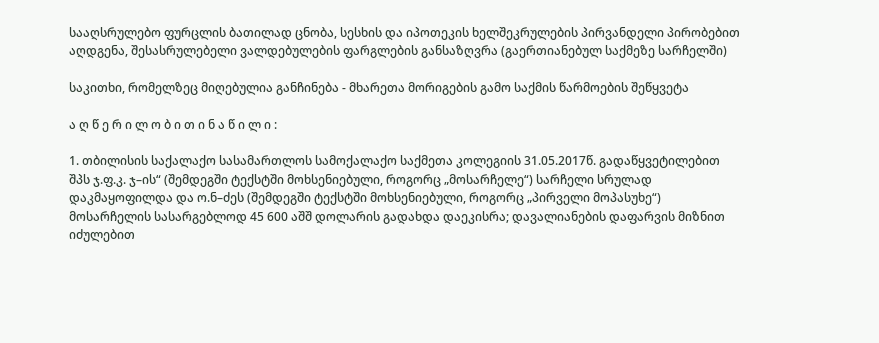სააღსრულებო ფურცლის ბათილად ცნობა, სესხის და იპოთეკის ხელშეკრულების პირვანდელი პირობებით აღდგენა, შესასრულებელი ვალდებულების ფარგლების განსაზღვრა (გაერთიანებულ საქმეზე სარჩელში)

საკითხი, რომელზეც მიღებულია განჩინება - მხარეთა მორიგების გამო საქმის წარმოების შეწყვეტა

ა ღ წ ე რ ი ლ ო ბ ი თ ი ნ ა წ ი ლ ი :

1. თბილისის საქალაქო სასამართლოს სამოქალაქო საქმეთა კოლეგიის 31.05.2017წ. გადაწყვეტილებით შპს ჯ.ფ.კ. ჯ–ის“ (შემდეგში ტექსტში მოხსენიებული, როგორც „მოსარჩელე“) სარჩელი სრულად დაკმაყოფილდა და ო.ნ–ძეს (შემდეგში ტექსტში მოხსენიებული, როგორც „პირველი მოპასუხე“) მოსარჩელის სასარგებლოდ 45 600 აშშ დოლარის გადახდა დაეკისრა; დავალიანების დაფარვის მიზნით იძულებით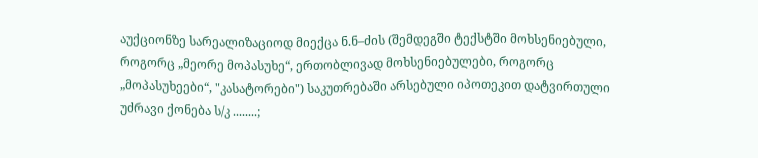აუქციონზე სარეალიზაციოდ მიექცა ნ.ნ–ძის (შემდეგში ტექსტში მოხსენიებული, როგორც „მეორე მოპასუხე“, ერთობლივად მოხსენიებულები, როგორც „მოპასუხეები“, "კასატორები") საკუთრებაში არსებული იპოთეკით დატვირთული უძრავი ქონება ს/კ ........;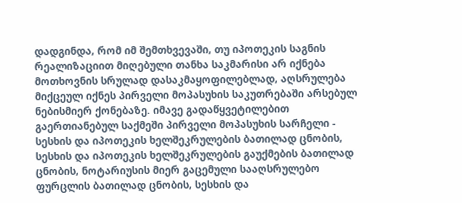დადგინდა, რომ იმ შემთხვევაში, თუ იპოთეკის საგნის რეალიზაციით მიღებული თანხა საკმარისი არ იქნება მოთხოვნის სრულად დასაკმაყოფილებლად, აღსრულება მიქცეულ იქნეს პირველი მოპასუხის საკუთრებაში არსებულ ნებისმიერ ქონებაზე. იმავე გადაწყვეტილებით გაერთიანებულ საქმეში პირველი მოპასუხის სარჩელი - სესხის და იპოთეკის ხელშეკრულების ბათილად ცნობის, სესხის და იპოთეკის ხელშეკრულების გაუქმების ბათილად ცნობის, ნოტარიუსის მიერ გაცემული სააღსრულებო ფურცლის ბათილად ცნობის, სესხის და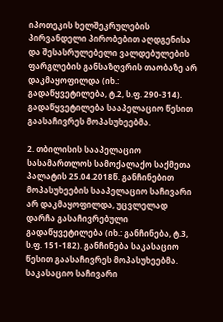იპოთეკის ხელშეკრულების პირვანდელი პირობებით აღდგენისა და შესასრულებელი ვალდებულების ფარგლების განსაზღვრის თაობაზე არ დაკმაყოფილდა (იხ.: გადაწყვეტილება, ტ.2, ს.ფ. 290-314). გადაწყვეტილება სააპელაციო წესით გაასაჩივრეს მოპასუხეებმა.

2. თბილისის სააპელაციო სასამართლოს სამოქალაქო საქმეთა პალატის 25.04.2018წ. განჩინებით მოპასუხეების სააპელაციო საჩივარი არ დაკმაყოფილდა, უცვლელად დარჩა გასაჩივრებული გადაწყვეტილება (იხ.: განჩინება, ტ.3, ს.ფ. 151-182). განჩინება საკასაციო წესით გაასაჩივრეს მოპასუხეებმა. საკასაციო საჩივარი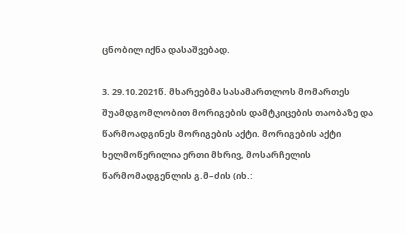ცნობილ იქნა დასაშვებად.

3. 29.10.2021წ. მხარეებმა სასამართლოს მომართეს შუამდგომლობით მორიგების დამტკიცების თაობაზე და წარმოადგინეს მორიგების აქტი. მორიგების აქტი ხელმოწერილია ერთი მხრივ, მოსარჩელის წარმომადგენლის გ.მ–ძის (იხ.: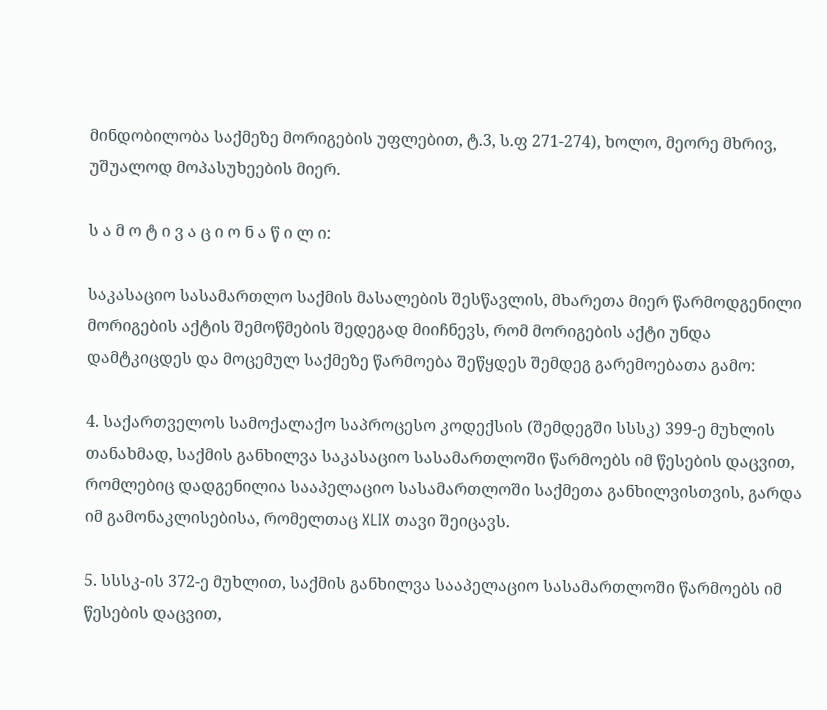მინდობილობა საქმეზე მორიგების უფლებით, ტ.3, ს.ფ 271-274), ხოლო, მეორე მხრივ, უშუალოდ მოპასუხეების მიერ.

ს ა მ ო ტ ი ვ ა ც ი ო ნ ა წ ი ლ ი:

საკასაციო სასამართლო საქმის მასალების შესწავლის, მხარეთა მიერ წარმოდგენილი მორიგების აქტის შემოწმების შედეგად მიიჩნევს, რომ მორიგების აქტი უნდა დამტკიცდეს და მოცემულ საქმეზე წარმოება შეწყდეს შემდეგ გარემოებათა გამო:

4. საქართველოს სამოქალაქო საპროცესო კოდექსის (შემდეგში სსსკ) 399-ე მუხლის თანახმად, საქმის განხილვა საკასაციო სასამართლოში წარმოებს იმ წესების დაცვით, რომლებიც დადგენილია სააპელაციო სასამართლოში საქმეთა განხილვისთვის, გარდა იმ გამონაკლისებისა, რომელთაც XLIX თავი შეიცავს.

5. სსსკ-ის 372-ე მუხლით, საქმის განხილვა სააპელაციო სასამართლოში წარმოებს იმ წესების დაცვით,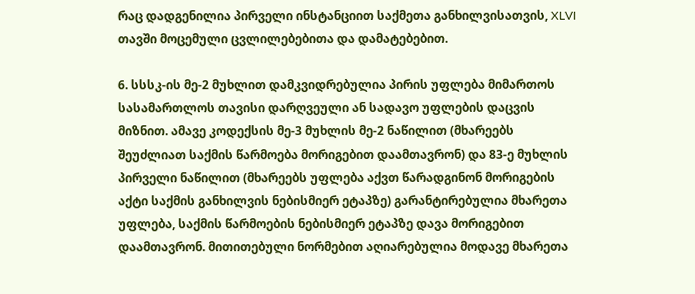რაც დადგენილია პირველი ინსტანციით საქმეთა განხილვისათვის, XLVI თავში მოცემული ცვლილებებითა და დამატებებით.

6. სსსკ-ის მე-2 მუხლით დამკვიდრებულია პირის უფლება მიმართოს სასამართლოს თავისი დარღვეული ან სადავო უფლების დაცვის მიზნით. ამავე კოდექსის მე-3 მუხლის მე-2 ნაწილით (მხარეებს შეუძლიათ საქმის წარმოება მორიგებით დაამთავრონ) და 83-ე მუხლის პირველი ნაწილით (მხარეებს უფლება აქვთ წარადგინონ მორიგების აქტი საქმის განხილვის ნებისმიერ ეტაპზე) გარანტირებულია მხარეთა უფლება, საქმის წარმოების ნებისმიერ ეტაპზე დავა მორიგებით დაამთავრონ. მითითებული ნორმებით აღიარებულია მოდავე მხარეთა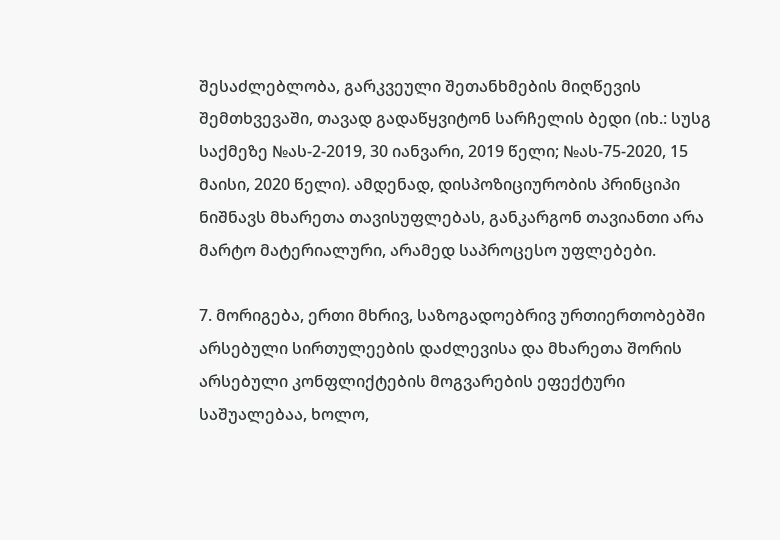შესაძლებლობა, გარკვეული შეთანხმების მიღწევის შემთხვევაში, თავად გადაწყვიტონ სარჩელის ბედი (იხ.: სუსგ საქმეზე №ას-2-2019, 30 იანვარი, 2019 წელი; №ას-75-2020, 15 მაისი, 2020 წელი). ამდენად, დისპოზიციურობის პრინციპი ნიშნავს მხარეთა თავისუფლებას, განკარგონ თავიანთი არა მარტო მატერიალური, არამედ საპროცესო უფლებები.

7. მორიგება, ერთი მხრივ, საზოგადოებრივ ურთიერთობებში არსებული სირთულეების დაძლევისა და მხარეთა შორის არსებული კონფლიქტების მოგვარების ეფექტური საშუალებაა, ხოლო,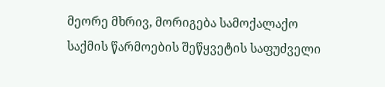მეორე მხრივ, მორიგება სამოქალაქო საქმის წარმოების შეწყვეტის საფუძველი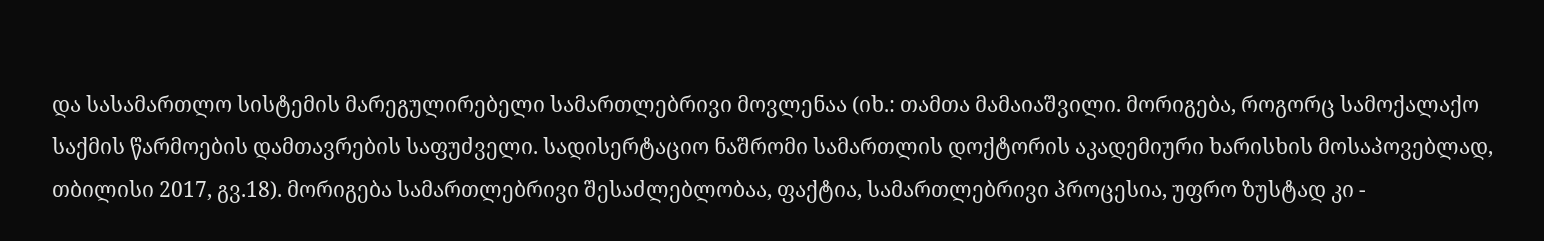და სასამართლო სისტემის მარეგულირებელი სამართლებრივი მოვლენაა (იხ.: თამთა მამაიაშვილი. მორიგება, როგორც სამოქალაქო საქმის წარმოების დამთავრების საფუძველი. სადისერტაციო ნაშრომი სამართლის დოქტორის აკადემიური ხარისხის მოსაპოვებლად, თბილისი 2017, გვ.18). მორიგება სამართლებრივი შესაძლებლობაა, ფაქტია, სამართლებრივი პროცესია, უფრო ზუსტად კი -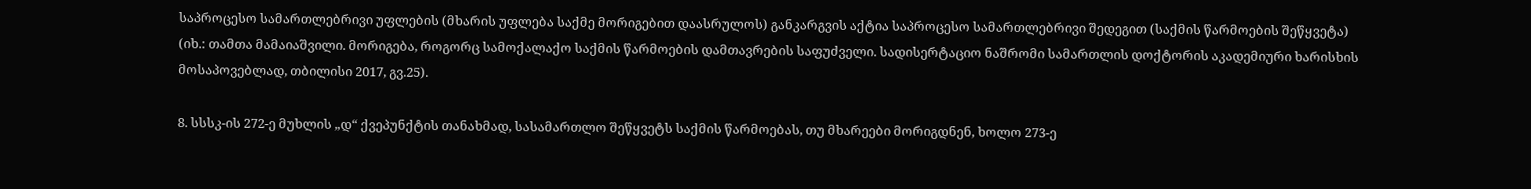საპროცესო სამართლებრივი უფლების (მხარის უფლება საქმე მორიგებით დაასრულოს) განკარგვის აქტია საპროცესო სამართლებრივი შედეგით (საქმის წარმოების შეწყვეტა) (იხ.: თამთა მამაიაშვილი. მორიგება, როგორც სამოქალაქო საქმის წარმოების დამთავრების საფუძველი. სადისერტაციო ნაშრომი სამართლის დოქტორის აკადემიური ხარისხის მოსაპოვებლად, თბილისი 2017, გვ.25).

8. სსსკ-ის 272-ე მუხლის „დ“ ქვეპუნქტის თანახმად, სასამართლო შეწყვეტს საქმის წარმოებას, თუ მხარეები მორიგდნენ, ხოლო 273-ე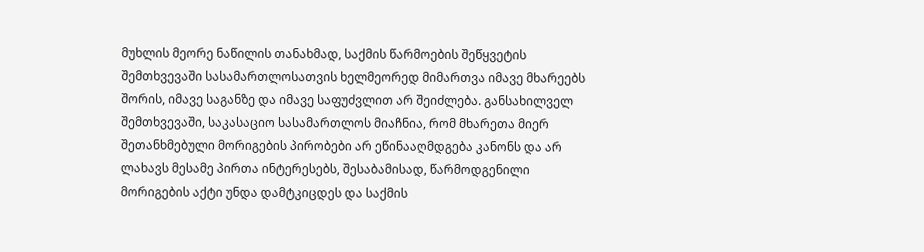მუხლის მეორე ნაწილის თანახმად, საქმის წარმოების შეწყვეტის შემთხვევაში სასამართლოსათვის ხელმეორედ მიმართვა იმავე მხარეებს შორის, იმავე საგანზე და იმავე საფუძვლით არ შეიძლება. განსახილველ შემთხვევაში, საკასაციო სასამართლოს მიაჩნია, რომ მხარეთა მიერ შეთანხმებული მორიგების პირობები არ ეწინააღმდგება კანონს და არ ლახავს მესამე პირთა ინტერესებს, შესაბამისად, წარმოდგენილი მორიგების აქტი უნდა დამტკიცდეს და საქმის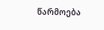წარმოება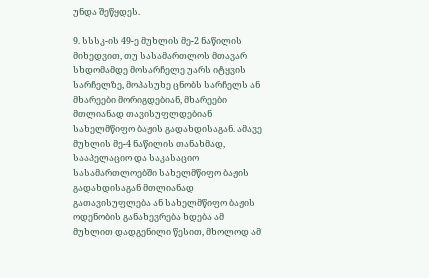უნდა შეწყდეს.

9. სსსკ-ის 49-ე მუხლის მე-2 ნაწილის მიხედვით, თუ სასამართლოს მთავარ სხდომამდე მოსარჩელე უარს იტყვის სარჩელზე, მოპასუხე ცნობს სარჩელს ან მხარეები მორიგდებიან, მხარეები მთლიანად თავისუფლდებიან სახელმწიფო ბაჟის გადახდისაგან. ამავე მუხლის მე-4 ნაწილის თანახმად, სააპელაციო და საკასაციო სასამართლოებში სახელმწიფო ბაჟის გადახდისაგან მთლიანად გათავისუფლება ან სახელმწიფო ბაჟის ოდენობის განახევრება ხდება ამ მუხლით დადგენილი წესით, მხოლოდ ამ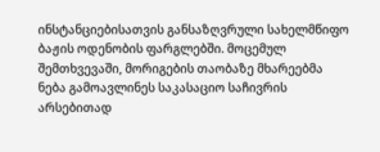ინსტანციებისათვის განსაზღვრული სახელმწიფო ბაჟის ოდენობის ფარგლებში. მოცემულ შემთხვევაში, მორიგების თაობაზე მხარეებმა ნება გამოავლინეს საკასაციო საჩივრის არსებითად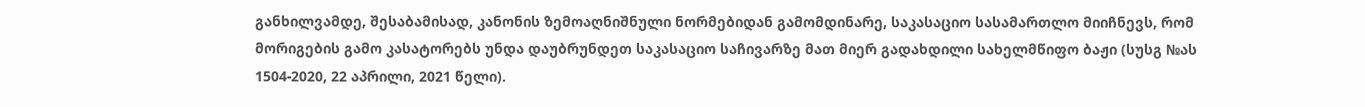განხილვამდე, შესაბამისად, კანონის ზემოაღნიშნული ნორმებიდან გამომდინარე, საკასაციო სასამართლო მიიჩნევს, რომ მორიგების გამო კასატორებს უნდა დაუბრუნდეთ საკასაციო საჩივარზე მათ მიერ გადახდილი სახელმწიფო ბაჟი (სუსგ №ას 1504-2020, 22 აპრილი, 2021 წელი).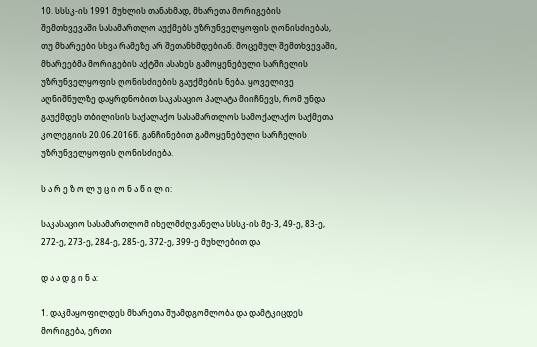10. სსსკ-ის 1991 მუხლის თანახმად, მხარეთა მორიგების შემთხვევაში სასამართლო აუქმებს უზრუნველყოფის ღონისძიებას, თუ მხარეები სხვა რამეზე არ შეთანხმდებიან. მოცემულ შემთხვევაში, მხარეებმა მორიგების აქტში ასახეს გამოყენებული სარჩელის უზრუნველყოფის ღონისძიების გაუქმების ნება. ყოველივე აღნიშნულზე დაყრდნობით საკასაციო პალატა მიიჩნევს, რომ უნდა გაუქმდეს თბილისის საქალაქო სასამართლოს სამოქალაქო საქმეთა კოლეგიის 20.06.2016წ. განჩინებით გამოყენებული სარჩელის უზრუნველყოფის ღონისძიება.

ს ა რ ე ზ ო ლ უ ც ი ო ნ ა წ ი ლ ი:

საკასაციო სასამართლომ იხელმძღვანელა სსსკ-ის მე-3, 49-ე, 83-ე, 272-ე, 273-ე, 284-ე, 285-ე, 372-ე, 399-ე მუხლებით და

დ ა ა დ გ ი ნ ა:

1. დაკმაყოფილდეს მხარეთა შუამდგომლობა და დამტკიცდეს მორიგება, ერთი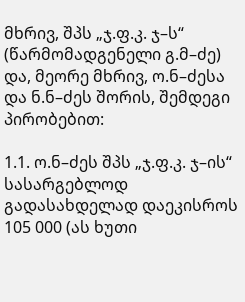მხრივ, შპს „ჯ.ფ.კ. ჯ–ს“ (წარმომადგენელი გ.მ–ძე) და, მეორე მხრივ, ო.ნ–ძესა და ნ.ნ–ძეს შორის, შემდეგი პირობებით:

1.1. ო.ნ–ძეს შპს „ჯ.ფ.კ. ჯ–ის“ სასარგებლოდ გადასახდელად დაეკისროს 105 000 (ას ხუთი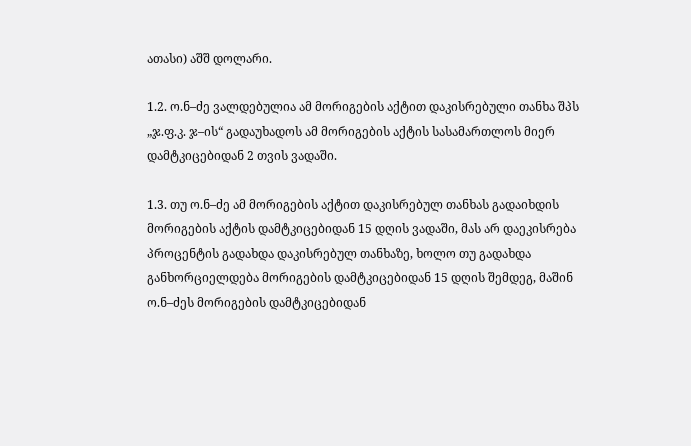ათასი) აშშ დოლარი.

1.2. ო.ნ–ძე ვალდებულია ამ მორიგების აქტით დაკისრებული თანხა შპს „ჯ.ფ.კ. ჯ–ის“ გადაუხადოს ამ მორიგების აქტის სასამართლოს მიერ დამტკიცებიდან 2 თვის ვადაში.

1.3. თუ ო.ნ–ძე ამ მორიგების აქტით დაკისრებულ თანხას გადაიხდის მორიგების აქტის დამტკიცებიდან 15 დღის ვადაში, მას არ დაეკისრება პროცენტის გადახდა დაკისრებულ თანხაზე, ხოლო თუ გადახდა განხორციელდება მორიგების დამტკიცებიდან 15 დღის შემდეგ, მაშინ ო.ნ–ძეს მორიგების დამტკიცებიდან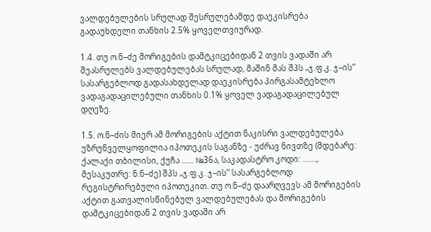ვალდებულების სრულად შესრულებამდე დაეკისრება გადაუხდელი თანხის 2.5% ყოველთვიურად.

1.4. თუ ო.ნ–ძე მორიგების დამტკიცებიდან 2 თვის ვადაში არ შეასრულებს ვალდებულებას სრულად, მაშინ მას შპს „ჯ.ფ.კ. ჯ–ის“ სასარგებლოდ გადასახდელად დაეკისრება პირგასამტეხლო ვადაგადაცილებული თანხის 0.1% ყოველ ვადაგადაცილებულ დღეზე.

1.5. ო.ნ–ძის მიერ ამ მორიგების აქტით ნაკისრი ვალდებულება უზრუნველყოფილია იპოთეკის საგანზე - უძრავ ნივთზე (მდებარე: ქალაქი თბილისი, ქუჩა ...... №36ა, საკადასტრო კოდი: ......., მესაკუთრე: ნ.ნ–ძე) შპს „ჯ.ფ.კ. ჯ–ის“ სასარგებლოდ რეგისტრირებული იპოთეკით. თუ ო.ნ–ძე დაარღვევს ამ მორიგების აქტით გათვალისწინებულ ვალდებულებას და მორიგების დამტკიცებიდან 2 თვის ვადაში არ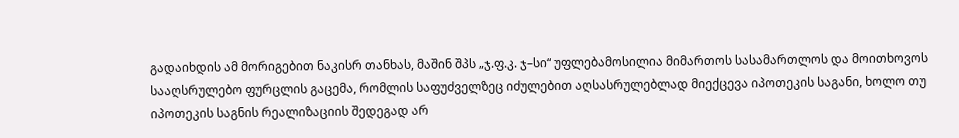გადაიხდის ამ მორიგებით ნაკისრ თანხას, მაშინ შპს „ჯ.ფ.კ. ჯ–სი“ უფლებამოსილია მიმართოს სასამართლოს და მოითხოვოს სააღსრულებო ფურცლის გაცემა, რომლის საფუძველზეც იძულებით აღსასრულებლად მიექცევა იპოთეკის საგანი, ხოლო თუ იპოთეკის საგნის რეალიზაციის შედეგად არ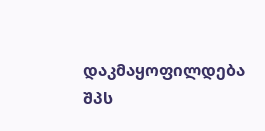დაკმაყოფილდება შპს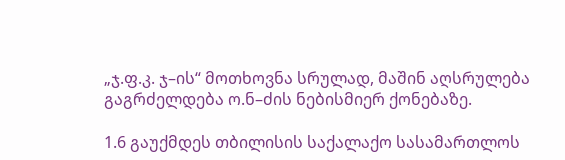„ჯ.ფ.კ. ჯ–ის“ მოთხოვნა სრულად, მაშინ აღსრულება გაგრძელდება ო.ნ–ძის ნებისმიერ ქონებაზე.

1.6 გაუქმდეს თბილისის საქალაქო სასამართლოს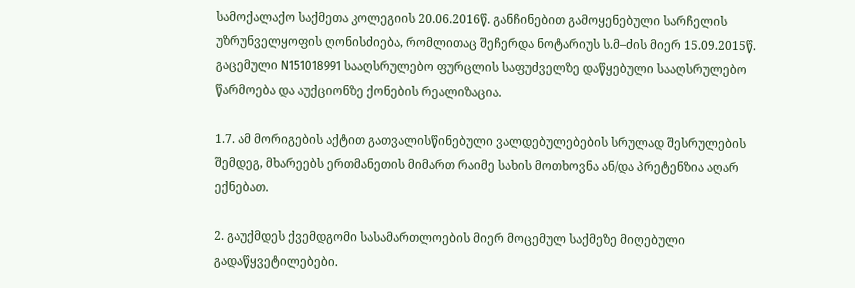სამოქალაქო საქმეთა კოლეგიის 20.06.2016წ. განჩინებით გამოყენებული სარჩელის უზრუნველყოფის ღონისძიება, რომლითაც შეჩერდა ნოტარიუს ს.მ–ძის მიერ 15.09.2015წ. გაცემული N151018991 სააღსრულებო ფურცლის საფუძველზე დაწყებული სააღსრულებო წარმოება და აუქციონზე ქონების რეალიზაცია.

1.7. ამ მორიგების აქტით გათვალისწინებული ვალდებულებების სრულად შესრულების შემდეგ, მხარეებს ერთმანეთის მიმართ რაიმე სახის მოთხოვნა ან/და პრეტენზია აღარ ექნებათ.

2. გაუქმდეს ქვემდგომი სასამართლოების მიერ მოცემულ საქმეზე მიღებული გადაწყვეტილებები.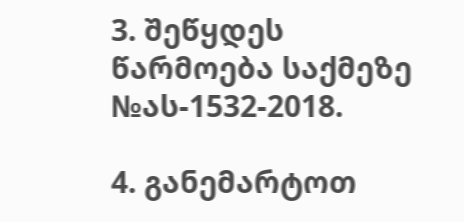3. შეწყდეს წარმოება საქმეზე №ას-1532-2018.

4. განემარტოთ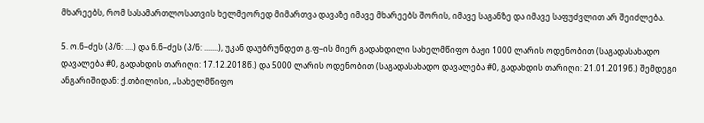მხარეებს, რომ სასამართლოსათვის ხელმეორედ მიმართვა დავაზე იმავე მხარეებს შორის, იმავე საგანზე და იმავე საფუძვლით არ შეიძლება.

5. ო.ნ–ძეს (პ/ნ: ....) და ნ.ნ–ძეს (პ/ნ: .......), უკან დაუბრუნდეთ გ.ფ–ის მიერ გადახდილი სახელმწიფო ბაჟი 1000 ლარის ოდენობით (საგადასახადო დავალება #0, გადახდის თარიღი: 17.12.2018წ.) და 5000 ლარის ოდენობით (საგადასახადო დავალება #0, გადახდის თარიღი: 21.01.2019წ.) შემდეგი ანგარიშიდან: ქ.თბილისი, „სახელმწიფო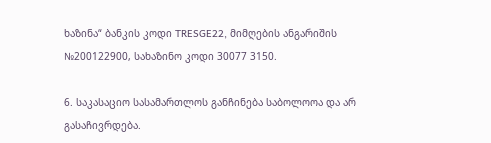ხაზინა“ ბანკის კოდი TRESGE22, მიმღების ანგარიშის №200122900, სახაზინო კოდი 30077 3150.

6. საკასაციო სასამართლოს განჩინება საბოლოოა და არ გასაჩივრდება.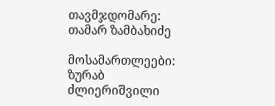თავმჯდომარე: თამარ ზამბახიძე

მოსამართლეები: ზურაბ ძლიერიშვილი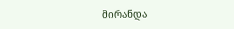მირანდა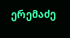ერემაძე